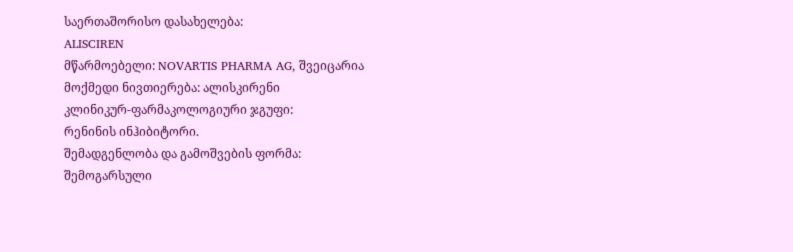საერთაშორისო დასახელება:
ALISCIREN
მწარმოებელი: NOVARTIS PHARMA AG, შვეიცარია
მოქმედი ნივთიერება: ალისკირენი
კლინიკურ-ფარმაკოლოგიური ჯგუფი:
რენინის ინჰიბიტორი.
შემადგენლობა და გამოშვების ფორმა:
შემოგარსული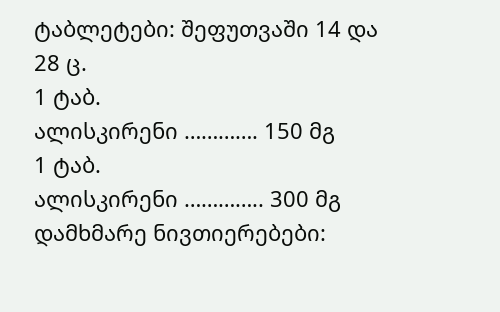ტაბლეტები: შეფუთვაში 14 და 28 ც.
1 ტაბ.
ალისკირენი …………. 150 მგ
1 ტაბ.
ალისკირენი ………….. 300 მგ
დამხმარე ნივთიერებები: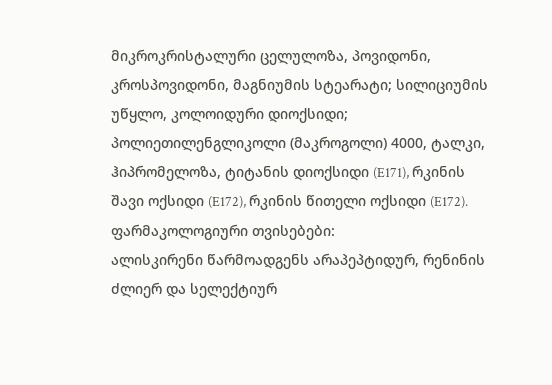მიკროკრისტალური ცელულოზა, პოვიდონი, კროსპოვიდონი, მაგნიუმის სტეარატი; სილიციუმის უწყლო, კოლოიდური დიოქსიდი; პოლიეთილენგლიკოლი (მაკროგოლი) 4000, ტალკი, ჰიპრომელოზა, ტიტანის დიოქსიდი (E171), რკინის შავი ოქსიდი (E172), რკინის წითელი ოქსიდი (E172).
ფარმაკოლოგიური თვისებები:
ალისკირენი წარმოადგენს არაპეპტიდურ, რენინის ძლიერ და სელექტიურ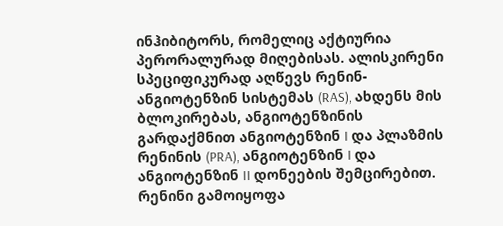ინჰიბიტორს, რომელიც აქტიურია პერორალურად მიღებისას. ალისკირენი სპეციფიკურად აღწევს რენინ-ანგიოტენზინ სისტემას (RAS), ახდენს მის ბლოკირებას, ანგიოტენზინის გარდაქმნით ანგიოტენზინ I და პლაზმის რენინის (PRA), ანგიოტენზინ I და ანგიოტენზინ II დონეების შემცირებით.
რენინი გამოიყოფა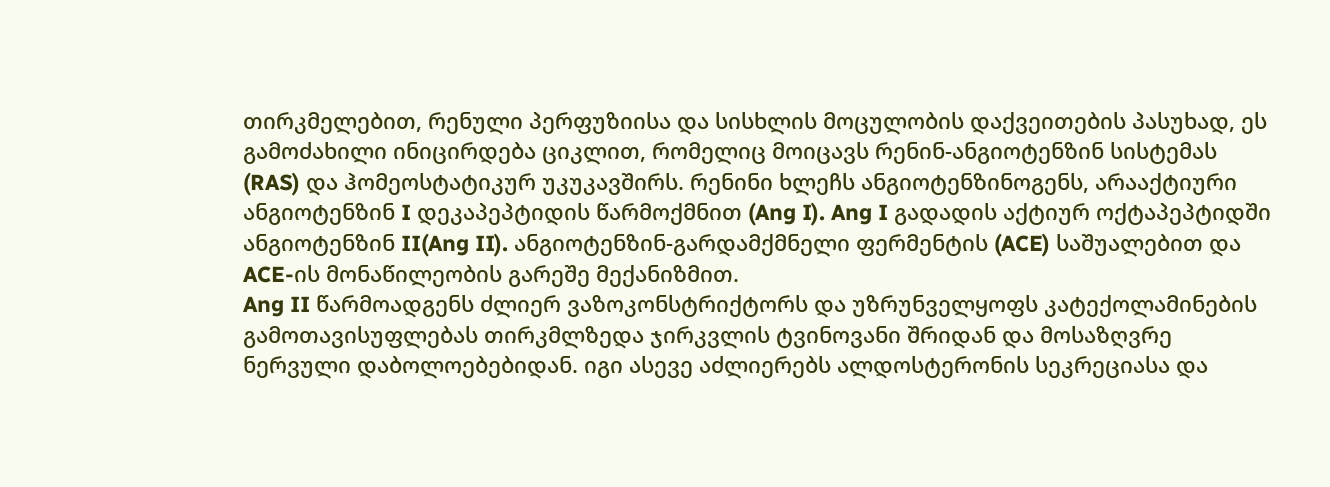თირკმელებით, რენული პერფუზიისა და სისხლის მოცულობის დაქვეითების პასუხად, ეს გამოძახილი ინიცირდება ციკლით, რომელიც მოიცავს რენინ-ანგიოტენზინ სისტემას (RAS) და ჰომეოსტატიკურ უკუკავშირს. რენინი ხლეჩს ანგიოტენზინოგენს, არააქტიური ანგიოტენზინ I დეკაპეპტიდის წარმოქმნით (Ang I). Ang I გადადის აქტიურ ოქტაპეპტიდში ანგიოტენზინ II(Ang II). ანგიოტენზინ-გარდამქმნელი ფერმენტის (ACE) საშუალებით და ACE-ის მონაწილეობის გარეშე მექანიზმით.
Ang II წარმოადგენს ძლიერ ვაზოკონსტრიქტორს და უზრუნველყოფს კატექოლამინების გამოთავისუფლებას თირკმლზედა ჯირკვლის ტვინოვანი შრიდან და მოსაზღვრე ნერვული დაბოლოებებიდან. იგი ასევე აძლიერებს ალდოსტერონის სეკრეციასა და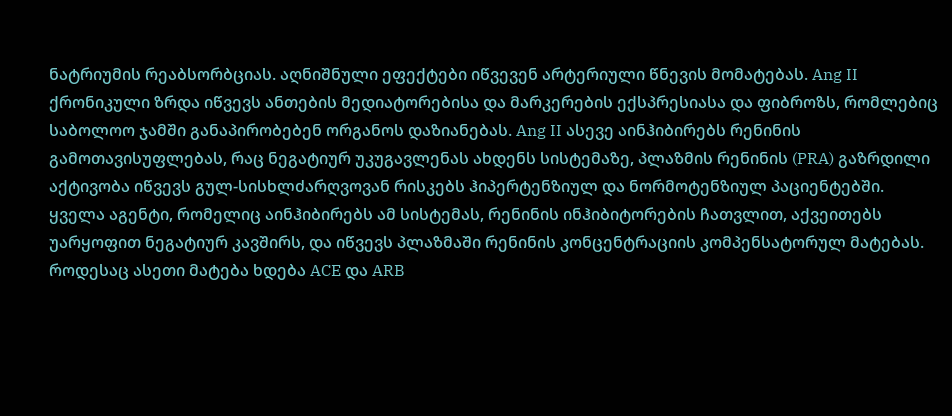ნატრიუმის რეაბსორბციას. აღნიშნული ეფექტები იწვევენ არტერიული წნევის მომატებას. Ang II ქრონიკული ზრდა იწვევს ანთების მედიატორებისა და მარკერების ექსპრესიასა და ფიბროზს, რომლებიც საბოლოო ჯამში განაპირობებენ ორგანოს დაზიანებას. Ang II ასევე აინჰიბირებს რენინის გამოთავისუფლებას, რაც ნეგატიურ უკუგავლენას ახდენს სისტემაზე, პლაზმის რენინის (PRA) გაზრდილი აქტივობა იწვევს გულ-სისხლძარღვოვან რისკებს ჰიპერტენზიულ და ნორმოტენზიულ პაციენტებში.
ყველა აგენტი, რომელიც აინჰიბირებს ამ სისტემას, რენინის ინჰიბიტორების ჩათვლით, აქვეითებს უარყოფით ნეგატიურ კავშირს, და იწვევს პლაზმაში რენინის კონცენტრაციის კომპენსატორულ მატებას. როდესაც ასეთი მატება ხდება ACE და ARB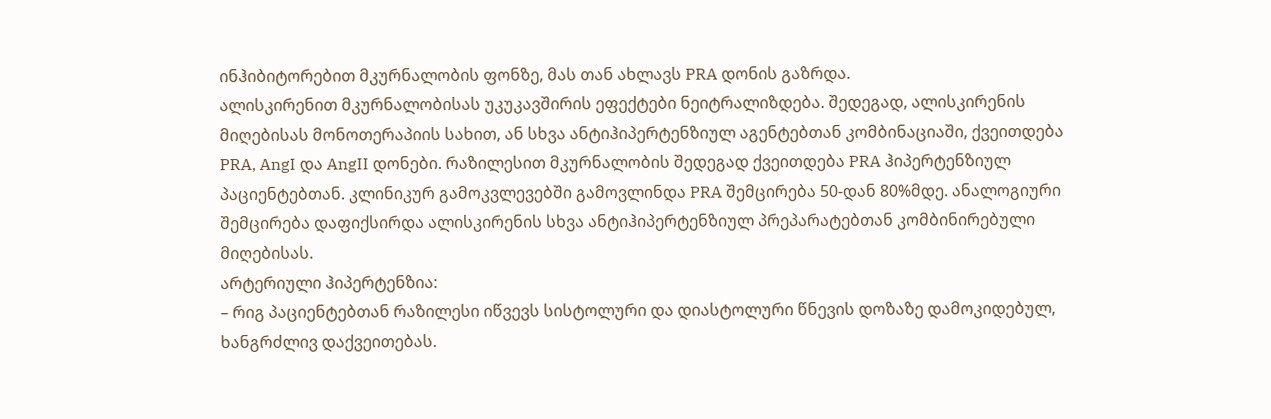ინჰიბიტორებით მკურნალობის ფონზე, მას თან ახლავს PRA დონის გაზრდა.
ალისკირენით მკურნალობისას უკუკავშირის ეფექტები ნეიტრალიზდება. შედეგად, ალისკირენის მიღებისას მონოთერაპიის სახით, ან სხვა ანტიჰიპერტენზიულ აგენტებთან კომბინაციაში, ქვეითდება PRA, AngI და AngII დონები. რაზილესით მკურნალობის შედეგად ქვეითდება PRA ჰიპერტენზიულ პაციენტებთან. კლინიკურ გამოკვლევებში გამოვლინდა PRA შემცირება 50-დან 80%მდე. ანალოგიური შემცირება დაფიქსირდა ალისკირენის სხვა ანტიჰიპერტენზიულ პრეპარატებთან კომბინირებული მიღებისას.
არტერიული ჰიპერტენზია:
– რიგ პაციენტებთან რაზილესი იწვევს სისტოლური და დიასტოლური წნევის დოზაზე დამოკიდებულ, ხანგრძლივ დაქვეითებას.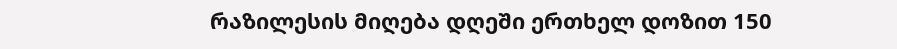რაზილესის მიღება დღეში ერთხელ დოზით 150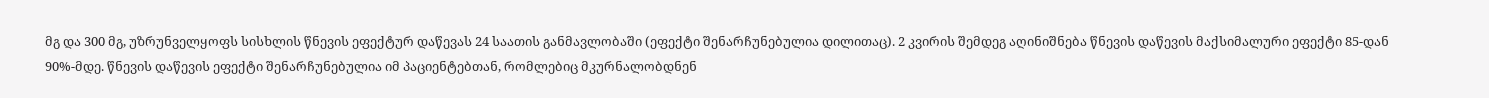მგ და 300 მგ, უზრუნველყოფს სისხლის წნევის ეფექტურ დაწევას 24 საათის განმავლობაში (ეფექტი შენარჩუნებულია დილითაც). 2 კვირის შემდეგ აღინიშნება წნევის დაწევის მაქსიმალური ეფექტი 85-დან 90%-მდე. წნევის დაწევის ეფექტი შენარჩუნებულია იმ პაციენტებთან, რომლებიც მკურნალობდნენ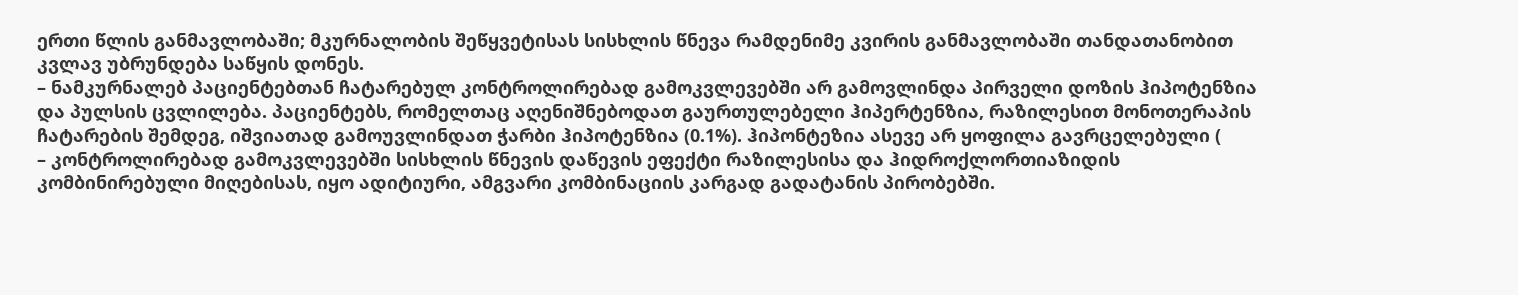ერთი წლის განმავლობაში; მკურნალობის შეწყვეტისას სისხლის წნევა რამდენიმე კვირის განმავლობაში თანდათანობით კვლავ უბრუნდება საწყის დონეს.
– ნამკურნალებ პაციენტებთან ჩატარებულ კონტროლირებად გამოკვლევებში არ გამოვლინდა პირველი დოზის ჰიპოტენზია და პულსის ცვლილება. პაციენტებს, რომელთაც აღენიშნებოდათ გაურთულებელი ჰიპერტენზია, რაზილესით მონოთერაპის ჩატარების შემდეგ, იშვიათად გამოუვლინდათ ჭარბი ჰიპოტენზია (0.1%). ჰიპონტეზია ასევე არ ყოფილა გავრცელებული (
– კონტროლირებად გამოკვლევებში სისხლის წნევის დაწევის ეფექტი რაზილესისა და ჰიდროქლორთიაზიდის კომბინირებული მიღებისას, იყო ადიტიური, ამგვარი კომბინაციის კარგად გადატანის პირობებში.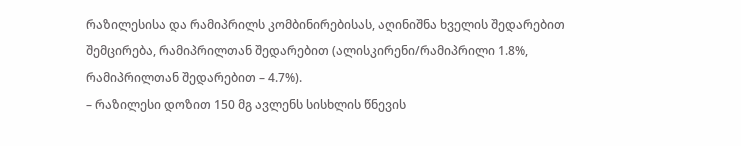რაზილესისა და რამიპრილს კომბინირებისას, აღინიშნა ხველის შედარებით შემცირება, რამიპრილთან შედარებით (ალისკირენი/რამიპრილი 1.8%, რამიპრილთან შედარებით – 4.7%).
– რაზილესი დოზით 150 მგ ავლენს სისხლის წნევის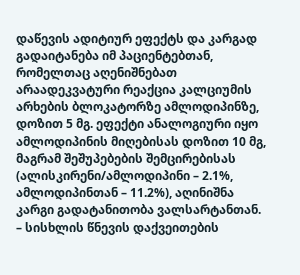დაწევის ადიტიურ ეფექტს და კარგად გადაიტანება იმ პაციენტებთან, რომელთაც აღენიშნებათ არაადეკვატური რეაქცია კალციუმის არხების ბლოკატორზე ამლოდიპინზე, დოზით 5 მგ. ეფექტი ანალოგიური იყო ამლოდიპინის მიღებისას დოზით 10 მგ, მაგრამ შეშუპებების შემცირებისას (ალისკირენი/ამლოდიპინი – 2.1%, ამლოდიპინთან – 11.2%), აღინიშნა კარგი გადატანითობა ვალსარტანთან.
– სისხლის წნევის დაქვეითების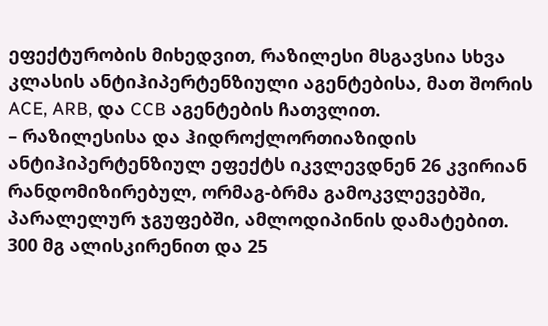ეფექტურობის მიხედვით, რაზილესი მსგავსია სხვა კლასის ანტიჰიპერტენზიული აგენტებისა, მათ შორის ACE, ARB, და CCB აგენტების ჩათვლით.
– რაზილესისა და ჰიდროქლორთიაზიდის ანტიჰიპერტენზიულ ეფექტს იკვლევდნენ 26 კვირიან რანდომიზირებულ, ორმაგ-ბრმა გამოკვლევებში, პარალელურ ჯგუფებში, ამლოდიპინის დამატებით. 300 მგ ალისკირენით და 25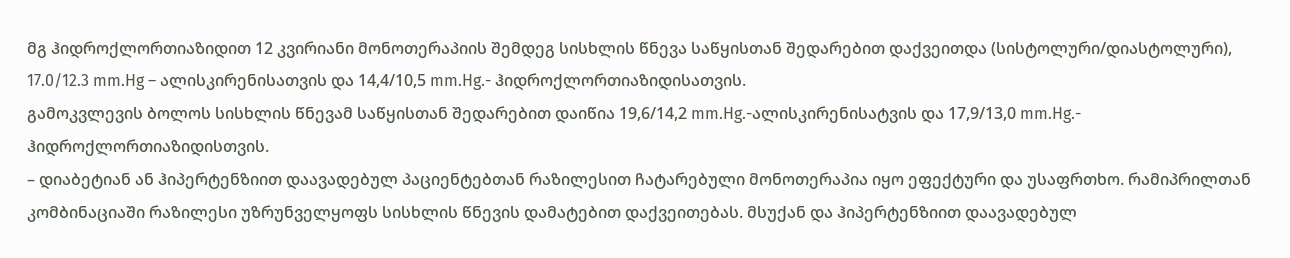მგ ჰიდროქლორთიაზიდით 12 კვირიანი მონოთერაპიის შემდეგ სისხლის წნევა საწყისთან შედარებით დაქვეითდა (სისტოლური/დიასტოლური), 17.0/12.3 mm.Hg – ალისკირენისათვის და 14,4/10,5 mm.Hg.- ჰიდროქლორთიაზიდისათვის.
გამოკვლევის ბოლოს სისხლის წნევამ საწყისთან შედარებით დაიწია 19,6/14,2 mm.Hg.-ალისკირენისატვის და 17,9/13,0 mm.Hg.- ჰიდროქლორთიაზიდისთვის.
– დიაბეტიან ან ჰიპერტენზიით დაავადებულ პაციენტებთან რაზილესით ჩატარებული მონოთერაპია იყო ეფექტური და უსაფრთხო. რამიპრილთან კომბინაციაში რაზილესი უზრუნველყოფს სისხლის წნევის დამატებით დაქვეითებას. მსუქან და ჰიპერტენზიით დაავადებულ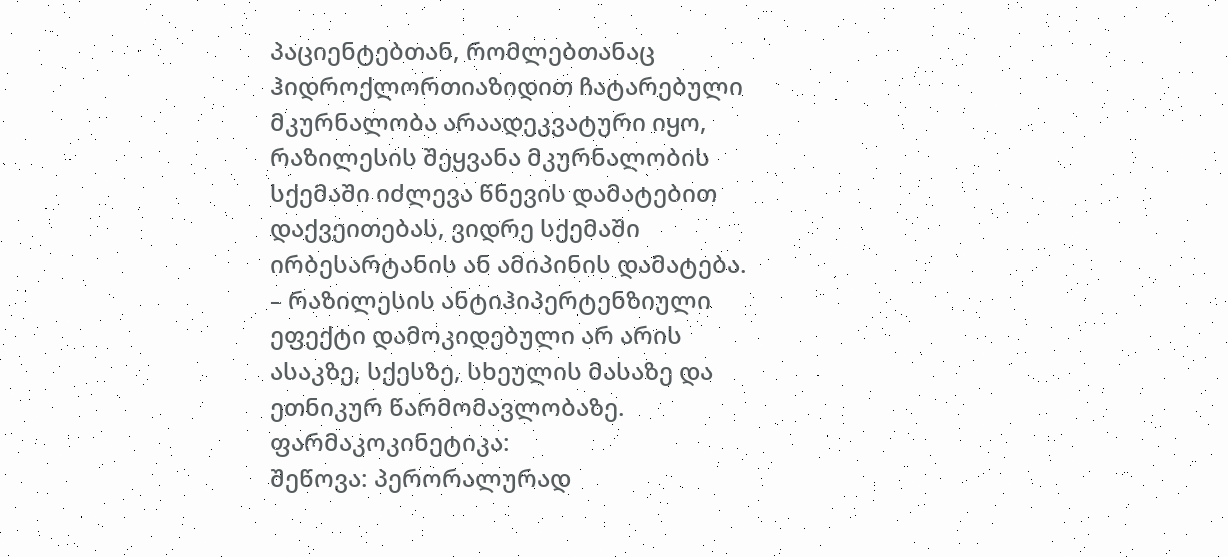პაციენტებთან, რომლებთანაც ჰიდროქლორთიაზიდით ჩატარებული მკურნალობა არაადეკვატური იყო, რაზილესის შეყვანა მკურნალობის სქემაში იძლევა წნევის დამატებით დაქვეითებას, ვიდრე სქემაში ირბესარტანის ან ამიპინის დამატება.
– რაზილესის ანტიჰიპერტენზიული ეფექტი დამოკიდებული არ არის ასაკზე, სქესზე, სხეულის მასაზე და ეთნიკურ წარმომავლობაზე.
ფარმაკოკინეტიკა:
შეწოვა: პერორალურად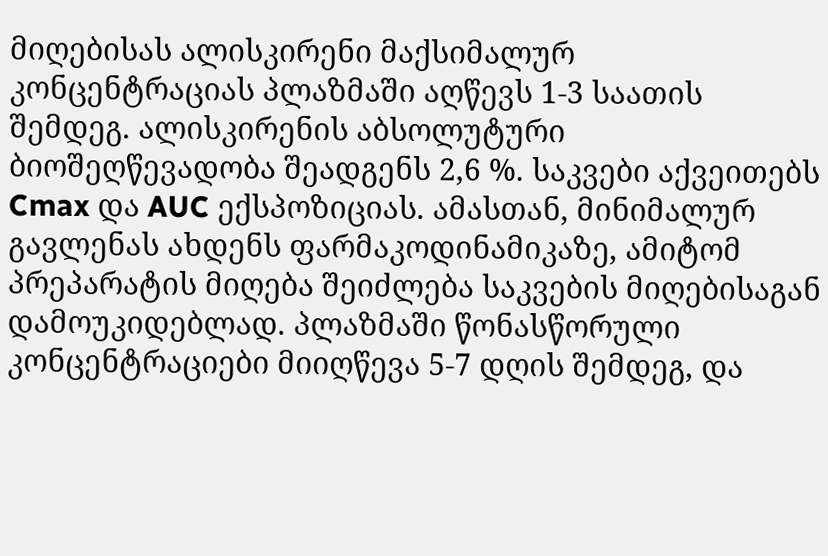მიღებისას ალისკირენი მაქსიმალურ კონცენტრაციას პლაზმაში აღწევს 1-3 საათის შემდეგ. ალისკირენის აბსოლუტური ბიოშეღწევადობა შეადგენს 2,6 %. საკვები აქვეითებს Cmax და AUC ექსპოზიციას. ამასთან, მინიმალურ გავლენას ახდენს ფარმაკოდინამიკაზე, ამიტომ პრეპარატის მიღება შეიძლება საკვების მიღებისაგან დამოუკიდებლად. პლაზმაში წონასწორული კონცენტრაციები მიიღწევა 5-7 დღის შემდეგ, და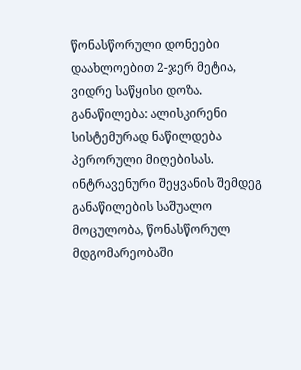წონასწორული დონეები დაახლოებით 2-ჯერ მეტია, ვიდრე საწყისი დოზა.
განაწილება: ალისკირენი სისტემურად ნაწილდება პერორული მიღებისას. ინტრავენური შეყვანის შემდეგ განაწილების საშუალო მოცულობა, წონასწორულ მდგომარეობაში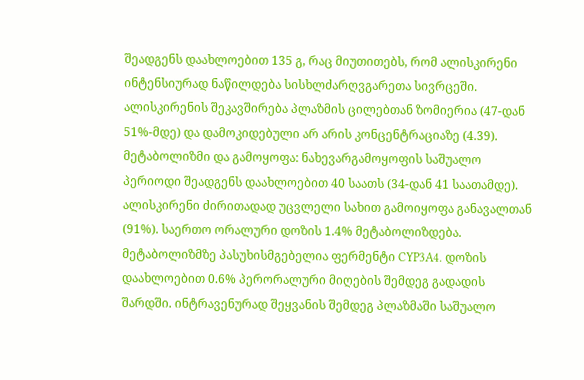შეადგენს დაახლოებით 135 გ, რაც მიუთითებს, რომ ალისკირენი ინტენსიურად ნაწილდება სისხლძარღვგარეთა სივრცეში. ალისკირენის შეკავშირება პლაზმის ცილებთან ზომიერია (47-დან 51%-მდე) და დამოკიდებული არ არის კონცენტრაციაზე (4.39).
მეტაბოლიზმი და გამოყოფა: ნახევარგამოყოფის საშუალო პერიოდი შეადგენს დაახლოებით 40 საათს (34-დან 41 საათამდე). ალისკირენი ძირითადად უცვლელი სახით გამოიყოფა განავალთან (91%). საერთო ორალური დოზის 1.4% მეტაბოლიზდება. მეტაბოლიზმზე პასუხისმგებელია ფერმენტი CYP3A4. დოზის დაახლოებით 0.6% პერორალური მიღების შემდეგ გადადის შარდში. ინტრავენურად შეყვანის შემდეგ პლაზმაში საშუალო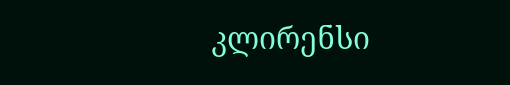კლირენსი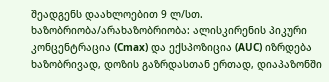შეადგენს დაახლოებით 9 ლ/სთ.
ხაზობრიობა/არახაზობრიობა: ალისკირენის პიკური კონცენტრაცია (Cmax) და ექსპოზიცია (AUC) იზრდება ხაზობრივად, დოზის გაზრდასთან ერთად, დიაპაზონში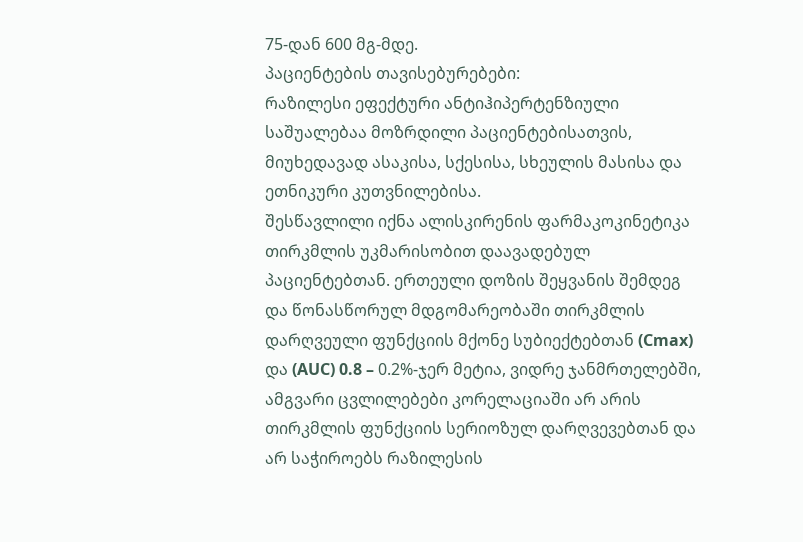75-დან 600 მგ-მდე.
პაციენტების თავისებურებები:
რაზილესი ეფექტური ანტიჰიპერტენზიული საშუალებაა მოზრდილი პაციენტებისათვის, მიუხედავად ასაკისა, სქესისა, სხეულის მასისა და ეთნიკური კუთვნილებისა.
შესწავლილი იქნა ალისკირენის ფარმაკოკინეტიკა თირკმლის უკმარისობით დაავადებულ პაციენტებთან. ერთეული დოზის შეყვანის შემდეგ და წონასწორულ მდგომარეობაში თირკმლის დარღვეული ფუნქციის მქონე სუბიექტებთან (Cmax) და (AUC) 0.8 – 0.2%-ჯერ მეტია, ვიდრე ჯანმრთელებში, ამგვარი ცვლილებები კორელაციაში არ არის თირკმლის ფუნქციის სერიოზულ დარღვევებთან და არ საჭიროებს რაზილესის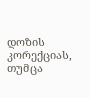დოზის კორექციას, თუმცა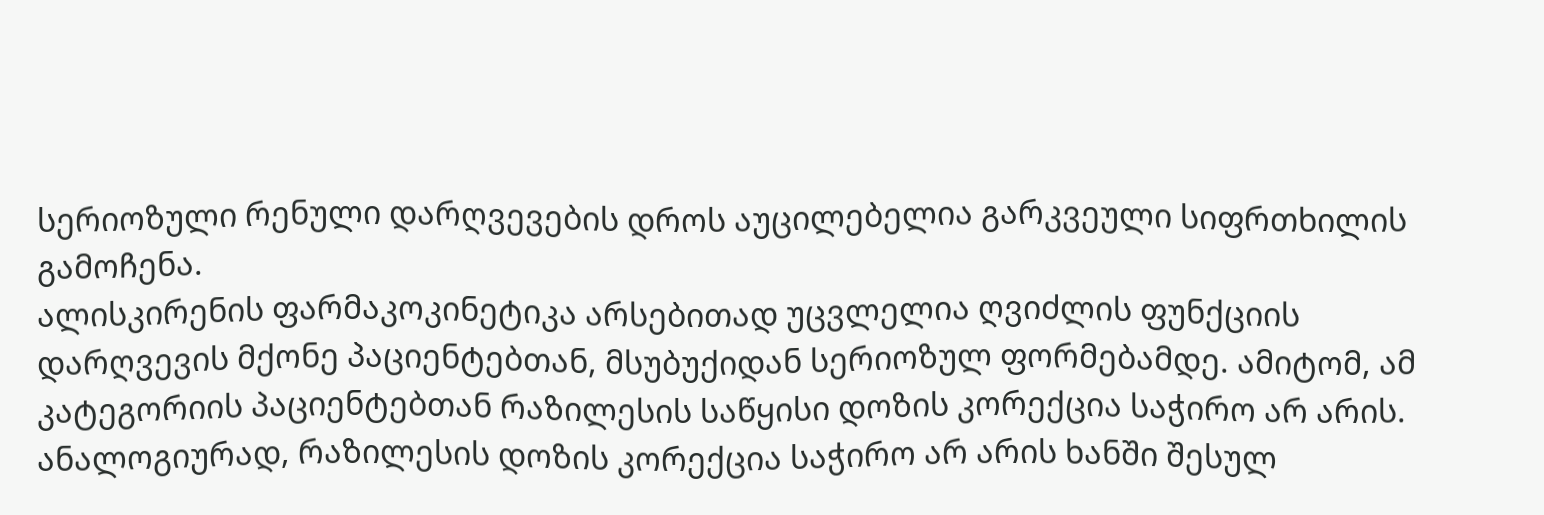სერიოზული რენული დარღვევების დროს აუცილებელია გარკვეული სიფრთხილის გამოჩენა.
ალისკირენის ფარმაკოკინეტიკა არსებითად უცვლელია ღვიძლის ფუნქციის დარღვევის მქონე პაციენტებთან, მსუბუქიდან სერიოზულ ფორმებამდე. ამიტომ, ამ კატეგორიის პაციენტებთან რაზილესის საწყისი დოზის კორექცია საჭირო არ არის.
ანალოგიურად, რაზილესის დოზის კორექცია საჭირო არ არის ხანში შესულ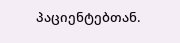პაციენტებთან.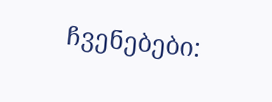ჩვენებები: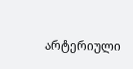არტერიული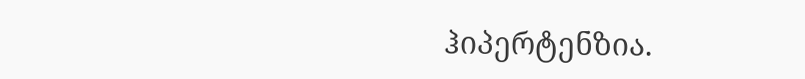ჰიპერტენზია.